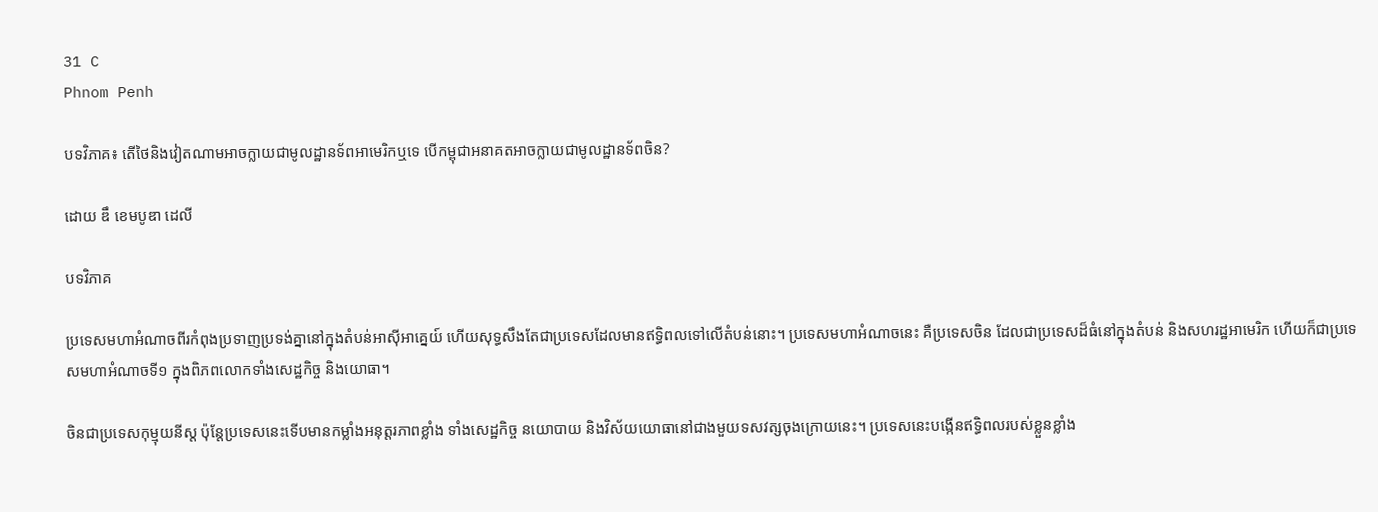31 C
Phnom Penh

បទវិភាគ៖ តើថៃនិងវៀតណាមអាចក្លាយជាមូលដ្ឋានទ័ពអាមេរិកឬទេ បើកម្ពុជាអនាគតអាចក្លាយជាមូលដ្ឋានទ័ពចិន?

ដោយ ឌឹ ខេមបូឌា ដេលី

បទវិភាគ

ប្រទេសមហាអំណាចពីរកំពុងប្រទាញប្រទង់គ្នានៅក្នុងតំបន់អាស៊ីអាគ្នេយ៍ ហើយសុទ្ធសឹងតែជាប្រទេសដែលមានឥទ្ធិពលទៅលើតំបន់នោះ។ ប្រទេសមហាអំណាចនេះ គឺប្រទេសចិន ដែលជាប្រទេសដ៏ធំនៅក្នុងតំបន់ និងសហរដ្ឋអាមេរិក ហើយក៏ជាប្រទេសមហាអំណាចទី១ ក្នុងពិភពលោកទាំងសេដ្ឋកិច្ច និងយោធា។

ចិនជាប្រទេសកុម្មុយនីស្ត ប៉ុន្តែប្រទេសនេះទើបមានកម្លាំងអនុត្តរភាពខ្លាំង ទាំងសេដ្ឋកិច្ច នយោបាយ និងវិស័យយោធានៅជាងមួយទសវត្សចុងក្រោយនេះ។ ប្រទេសនេះបង្កើនឥទ្ធិពលរបស់ខ្លួនខ្លាំង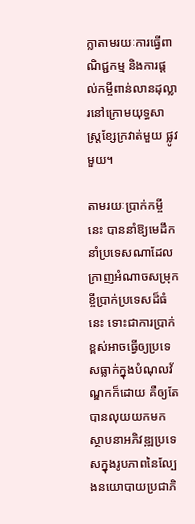ក្លាតាមរយៈការធ្វើពាណិជ្ជកម្ម និងការផ្ដល់កម្ចីពាន់លានដុល្លារនៅក្រោមយុទ្ធសាស្ត្រខ្សែក្រវាត់មួយ ផ្លូវមួយ។

តាមរយៈប្រាក់កម្ចីនេះ បាននាំឱ្យមេដឹកនាំប្រទេសណាដែលក្រាញអំណាចសម្រុកខ្ចីប្រាក់ប្រទេសដ៏ធំនេះ ទោះជាការប្រាក់ខ្ពស់អាចធ្វើឲ្យប្រទេសធ្លាក់ក្នុងបំណុលវ័ណ្ឌកក៏ដោយ គឺឲ្យតែបានលុយយកមកស្ថាបនាអភិវឌ្ឍប្រទេសក្នុងរូបភាពនៃល្បែងនយោបាយប្រជាភិ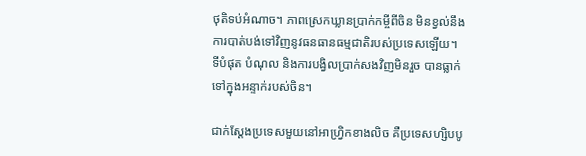ថុតិទប់អំណាច។ ភាពស្រេកឃ្លានប្រាក់កម្ចីពីចិន មិនខ្វល់នឹងការបាត់បង់ទៅវិញនូវធនធានធម្មជាតិរបស់ប្រទេសឡើយ។ ទីបំផុត បំណុល និងការបង្វិលប្រាក់សងវិញមិនរួច បានធ្លាក់ទៅក្នុងអន្ទាក់របស់ចិន។

ជាក់ស្ដែងប្រទេសមួយនៅអាហ្វ្រិកខាងលិច គឺប្រទេសហ្សិបបូ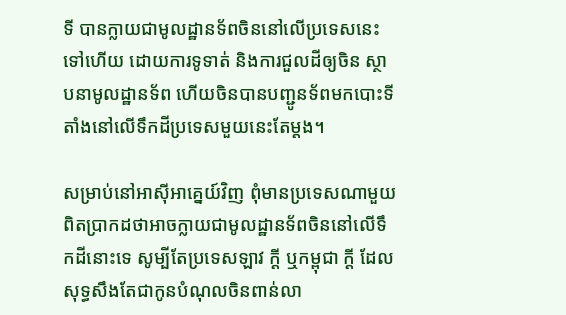ទី បានក្លាយជាមូលដ្ឋានទ័ពចិននៅលើប្រទេសនេះទៅហើយ ដោយការទូទាត់ និងការជួលដីឲ្យចិន ស្ថាបនាមូលដ្ឋានទ័ព ហើយចិនបានបញ្ជូនទ័ពមកបោះទីតាំងនៅលើទឹកដីប្រទេសមួយនេះតែម្តង។

សម្រាប់នៅអាស៊ីអាគ្នេយ៍វិញ ពុំមានប្រទេសណាមួយពិតប្រាកដថាអាចក្លាយជាមូលដ្ឋានទ័ពចិននៅលើទឹកដីនោះទេ សូម្បីតែប្រទេសឡាវ ក្ដី ឬកម្ពុជា ក្ដី ដែលសុទ្ធសឹងតែជាកូនបំណុលចិនពាន់លា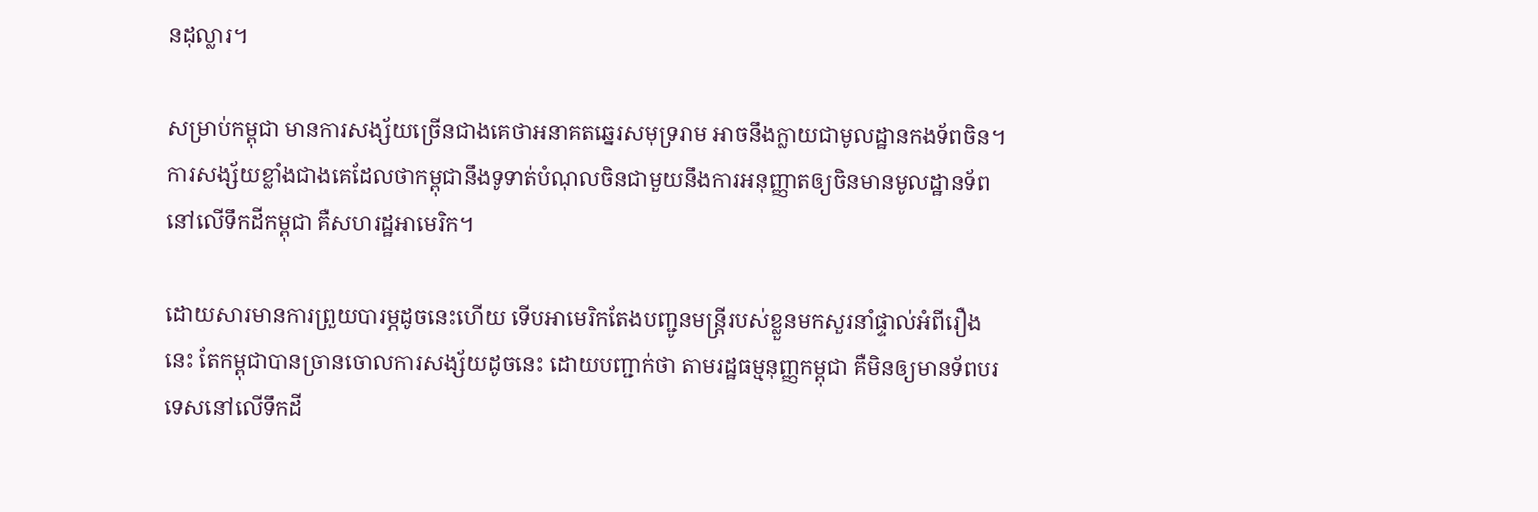នដុល្លារ។

សម្រាប់កម្ពុជា មានការសង្ស័យច្រើនជាងគេថាអនាគតឆ្នេរសមុទ្ររាម អាចនឹងក្លាយជាមូលដ្ឋានកងទ័ពចិន។ ការសង្ស័យខ្លាំងជាងគេដែលថាកម្ពុជានឹងទូទាត់បំណុលចិនជាមួយនឹងការអនុញ្ញាតឲ្យចិនមានមូលដ្ឋានទ័ពនៅលើទឹកដីកម្ពុជា គឺសហរដ្ឋអាមេរិក។

ដោយសារមានការព្រួយបារម្ភដូចនេះហើយ ទើបអាមេរិកតែងបញ្ជូនមន្ត្រីរបស់ខ្លួនមកសួរនាំផ្ទាល់អំពីរឿងនេះ តែកម្ពុជាបានច្រានចោលការសង្ស័យដូចនេះ ដោយបញ្ជាក់ថា តាមរដ្ឋធម្មនុញ្ញកម្ពុជា គឺមិនឲ្យមានទ័ពបរទេសនៅលើទឹកដី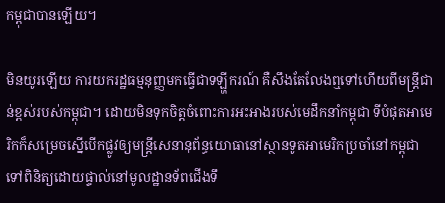កម្ពុជាបានឡើយ។

មិនយូរឡើយ ការយករដ្ឋធម្មនុញ្ញមកធ្វើជាទឡ្ហីករណ៍ គឺសឹងតែលែងឮទៅហើយពីមន្ត្រីជាន់ខ្ពស់របស់កម្ពុជា។ ដោយមិនទុកចិត្តចំពោះការអះអាងរបស់មេដឹកនាំកម្ពុជា ទីបំផុតអាមេរិកក៏សម្រេចស្នើបើកផ្លូវឲ្យមន្ត្រីសេនានុព័ន្ធយោធានៅស្ថានទូតអាមេរិកប្រចាំនៅកម្ពុជា ទៅពិនិត្យដោយផ្ទាល់នៅមូលដ្ឋានទ័ពជើងទឹ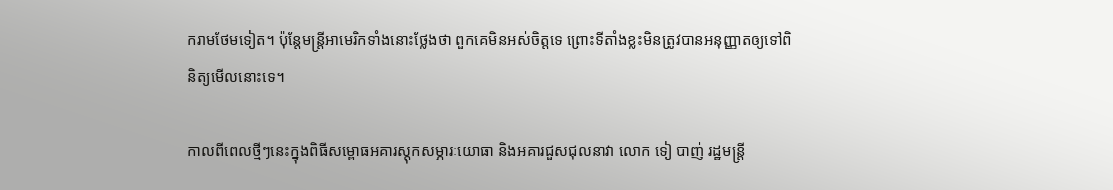ករាមថែមទៀត។ ប៉ុន្តែមន្ត្រីអាមេរិកទាំងនោះថ្លែងថា ពួកគេមិនអស់ចិត្តទេ ព្រោះទីតាំងខ្លះមិនត្រូវបានអនុញ្ញាតឲ្យទៅពិនិត្យមើលនោះទេ។

កាលពីពេលថ្មីៗនេះក្នុងពិធីសម្ពោធអគារស្តុកសម្ភារៈយោធា និងអគារជួសជុលនាវា លោក ទៀ បាញ់ រដ្ឋមន្ត្រី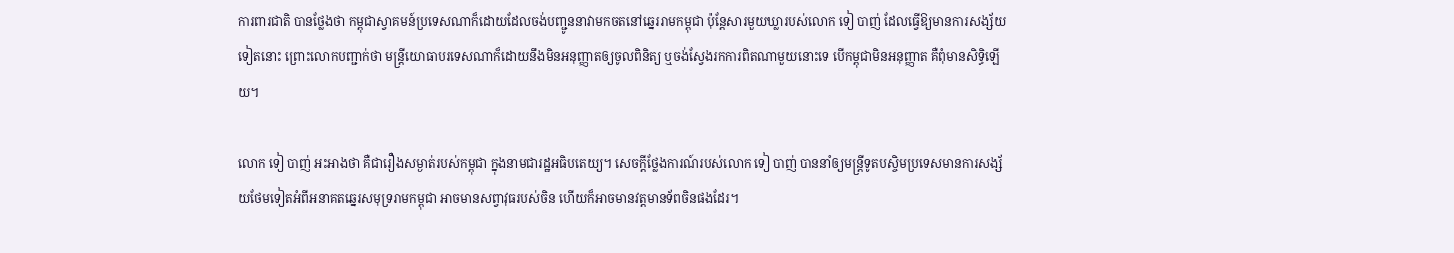ការពារជាតិ បានថ្លែងថា កម្ពុជាស្វាគមន៍ប្រទេសណាក៏ដោយដែលចង់បញ្ជូននាវាមកចតនៅឆ្នេររាមកម្ពុជា ប៉ុន្តែសារមួយឃ្លារបស់លោក ទៀ បាញ់ ដែលធ្វើឱ្យមានការសង្ស័យទៀតនោះ ព្រោះលោកបញ្ជាក់ថា មន្ត្រីយោធាបរទេសណាក៏ដោយនឹងមិនអនុញ្ញាតឲ្យចូលពិនិត្យ ឬចង់ស្វែងរកការពិតណាមួយនោះទេ បើកម្ពុជាមិនអនុញ្ញាត គឺពុំមានសិទ្ធិឡើយ។

លោក ទៀ បាញ់ អះអាងថា គឺជារឿងសម្ងាត់របស់កម្ពុជា ក្នុងនាមជារដ្ឋអធិបតេយ្យ។ សេចក្ដីថ្លែងការណ៍របស់លោក ទៀ បាញ់ បាននាំឲ្យមន្ត្រីទូតបស្ចិមប្រទេសមានការសង្ស័យថែមទៀតអំពីអនាគតឆ្នេរសមុទ្ររាមកម្ពុជា អាចមានសព្វាវុធរបស់ចិន ហើយក៏អាចមានវត្តមានទ័ពចិនផងដែរ។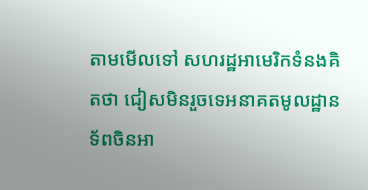តាមមើលទៅ សហរដ្ឋអាមេរិកទំនងគិតថា ជៀសមិនរួចទេអនាគតមូលដ្ឋានទ័ពចិនអា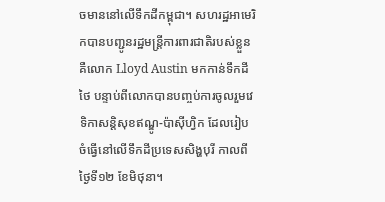ចមាននៅលើទឹកដីកម្ពុជា។ សហរដ្ឋអាមេរិកបានបញ្ជូនរដ្ឋមន្ត្រីការពារជាតិរបស់ខ្លួន គឺលោក Lloyd Austin មកកាន់ទឹកដីថៃ បន្ទាប់ពីលោកបានបញ្ចប់ការចូលរួមវេទិកាសន្តិសុខឥណ្ឌូ-ប៉ាស៊ីហ្វិក ដែលរៀបចំធ្វើនៅលើទឹកដីប្រទេសសិង្ហបុរី កាលពីថ្ងៃទី១២ ខែមិថុនា។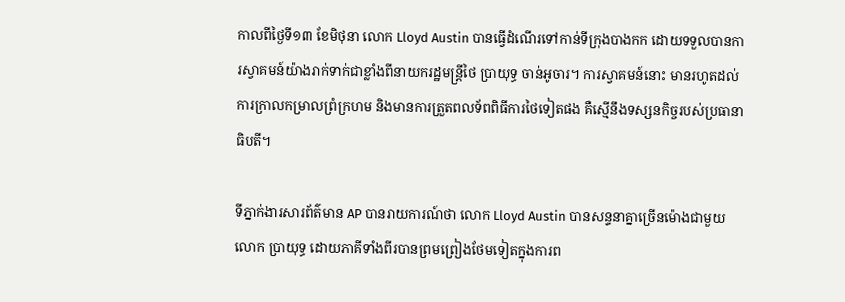កាលពីថ្ងៃទី១៣ ខែមិថុនា លោក Lloyd Austin បានធ្វើដំណើរទៅកាន់ទីក្រុងបាងកក ដោយទទួលបានការស្វាគមន៍យ៉ាងរាក់ទាក់ជាខ្លាំងពីនាយករដ្ឋមន្ត្រីថៃ ប្រាយុទ្ធ ចាន់អូចារ។ ការស្វាគមន៍នោះ មានរហូតដល់ការក្រាលកម្រាលព្រំក្រហម និងមានការត្រួតពលទ័ពពិធីការថៃទៀតផង គឺស្មើនឹងទស្សនកិច្ចរបស់ប្រធានាធិបតី។

ទីភ្នាក់ងារសារព័ត៌មាន AP បានរាយការណ៍ថា លោក Lloyd Austin បានសន្ទនាគ្នាច្រើនម៉ោងជាមួយលោក ប្រាយុទ្ធ ដោយភាគីទាំងពីរបានព្រមព្រៀងថែមទៀតក្នុងការព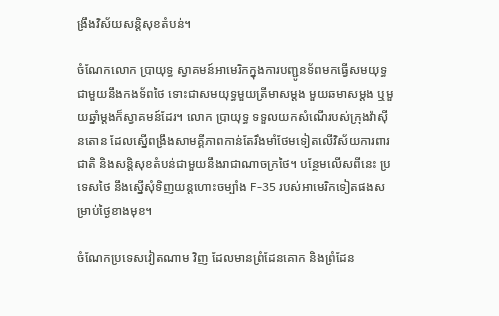ង្រឹងវិស័យសន្តិសុខតំបន់។

ចំណែកលោក ប្រាយុទ្ធ ស្វាគមន៍អាមេរិកក្នុងការបញ្ជូនទ័ពមកធ្វើសមយុទ្ធជាមួយនឹងកងទ័ពថៃ ទោះជាសមយុទ្ធមួយត្រីមាសម្ដង មួយឆមាសម្ដង ឬមួយឆ្នាំម្ដងក៏ស្វាគមន៍ដែរ។ លោក ប្រាយុទ្ធ ទទួលយកសំណើរបស់ក្រុងវ៉ាស៊ីនតោន ដែលស្នើពង្រឹងសាមគ្គីភាពកាន់តែរឹងមាំថែមទៀតលើវិស័យការពារជាតិ និងសន្តិសុខតំបន់ជាមួយនឹងរាជាណាចក្រថៃ។ បន្ថែមលើសពីនេះ ប្រទេសថៃ នឹងស្នើសុំទិញយន្តហោះចម្បាំង F-35 របស់អាមេរិកទៀតផងសម្រាប់ថ្ងៃខាងមុខ។

ចំណែកប្រទេសវៀតណាម វិញ ដែលមានព្រំដែនគោក និងព្រំដែន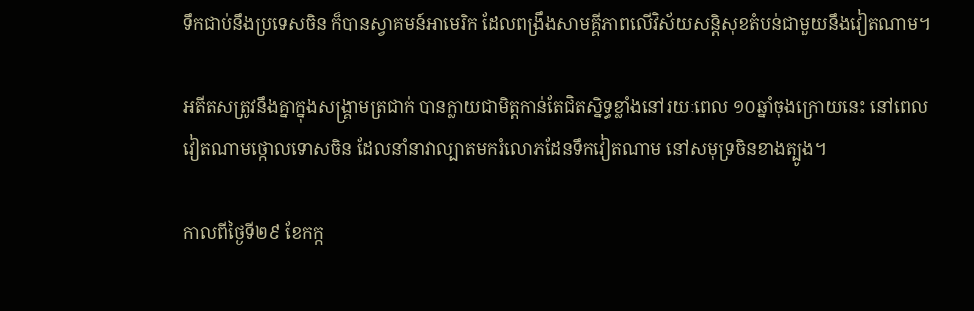ទឹកជាប់នឹងប្រទេសចិន ក៏បានស្វាគមន៍អាមេរិក ដែលពង្រឹងសាមគ្គីភាពលើវិស័យសន្តិសុខតំបន់ជាមួយនឹងវៀតណាម។

អតីតសត្រូវនឹងគ្នាក្នុងសង្គ្រាមត្រជាក់ បានក្លាយជាមិត្តកាន់តែជិតស្និទ្ធខ្លាំងនៅរយៈពេល ១០ឆ្នាំចុងក្រោយនេះ នៅពេលវៀតណាមថ្កោលទោសចិន ដែលនាំនាវាល្បាតមករំលោភដែនទឹកវៀតណាម នៅសមុទ្រចិនខាងត្បូង។

កាលពីថ្ងៃទី២៩ ខែកក្ក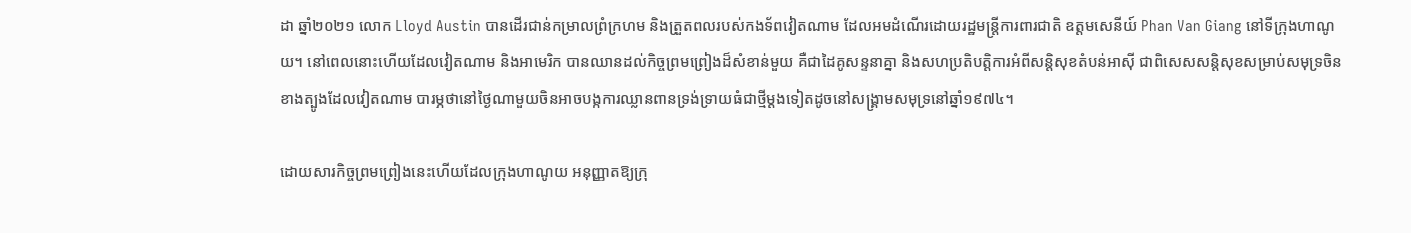ដា ឆ្នាំ២០២១ លោក Lloyd Austin បានដើរជាន់កម្រាលព្រំក្រហម និងត្រួតពលរបស់កងទ័ពវៀតណាម ដែលអមដំណើរដោយរដ្ឋមន្ត្រីការពារជាតិ ឧត្តមសេនីយ៍ Phan Van Giang នៅទីក្រុងហាណូយ។ នៅពេលនោះហើយដែលវៀតណាម និងអាមេរិក បានឈានដល់កិច្ចព្រមព្រៀងដ៏សំខាន់មួយ គឺជាដៃគូសន្ទនាគ្នា និងសហប្រតិបត្តិការអំពីសន្តិសុខតំបន់អាស៊ី ជាពិសេសសន្តិសុខសម្រាប់សមុទ្រចិនខាងត្បូងដែលវៀតណាម បារម្ភថានៅថ្ងៃណាមួយចិនអាចបង្កការឈ្លានពានទ្រង់ទ្រាយធំជាថ្មីម្ដងទៀតដូចនៅសង្គ្រាមសមុទ្រនៅឆ្នាំ១៩៧៤។

ដោយសារកិច្ចព្រមព្រៀងនេះហើយដែលក្រុងហាណូយ អនុញ្ញាតឱ្យក្រុ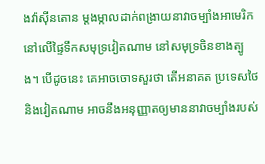ងវ៉ាស៊ីនតោន ម្ដងម្កាលដាក់ពង្រាយនាវាចម្បាំងអាមេរិកនៅលើផ្ទៃទឹកសមុទ្រវៀតណាម នៅសមុទ្រចិនខាងត្បូង។ បើដូចនេះ គេអាចចោទសួរថា តើអនាគត ប្រទេសថៃ និងវៀតណាម អាចនឹងអនុញ្ញាតឲ្យមាននាវាចម្បាំងរបស់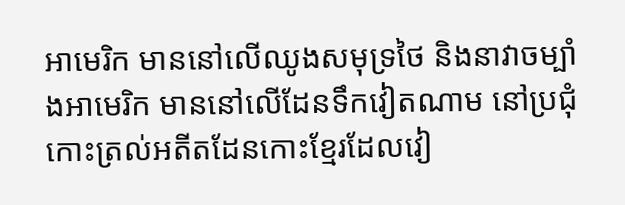អាមេរិក មាននៅលើឈូងសមុទ្រថៃ និងនាវាចម្បាំងអាមេរិក មាននៅលើដែនទឹកវៀតណាម នៅប្រជុំកោះត្រល់អតីតដែនកោះខ្មែរដែលវៀ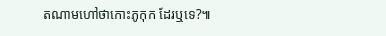តណាមហៅថាកោះភូកុក ដែរឬទេ?៕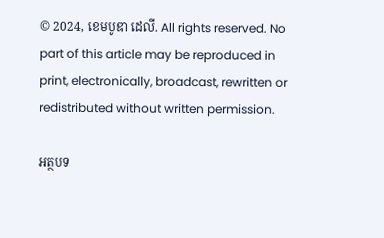© 2024, ខេមបូឌា ដេលី. All rights reserved. No part of this article may be reproduced in print, electronically, broadcast, rewritten or redistributed without written permission.

អត្ថបទ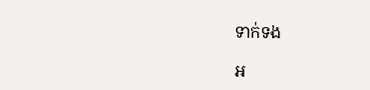ទាក់ទង

អ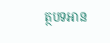ត្ថបទអាន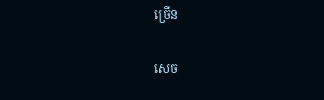ច្រើន

សេច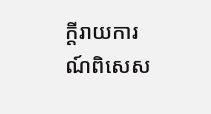ក្ដីរាយការណ៍ពិសេស